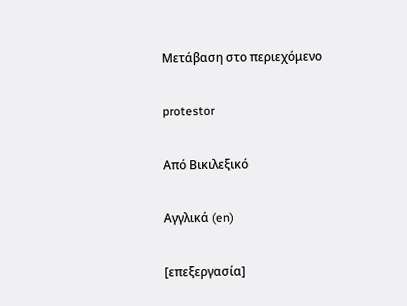Μετάβαση στο περιεχόμενο

protestor

Από Βικιλεξικό

Αγγλικά (en)

[επεξεργασία]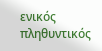ενικός         πληθυντικός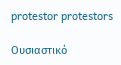protestor protestors

Ουσιαστικό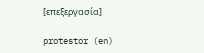[επεξεργασία]

protestor (en)